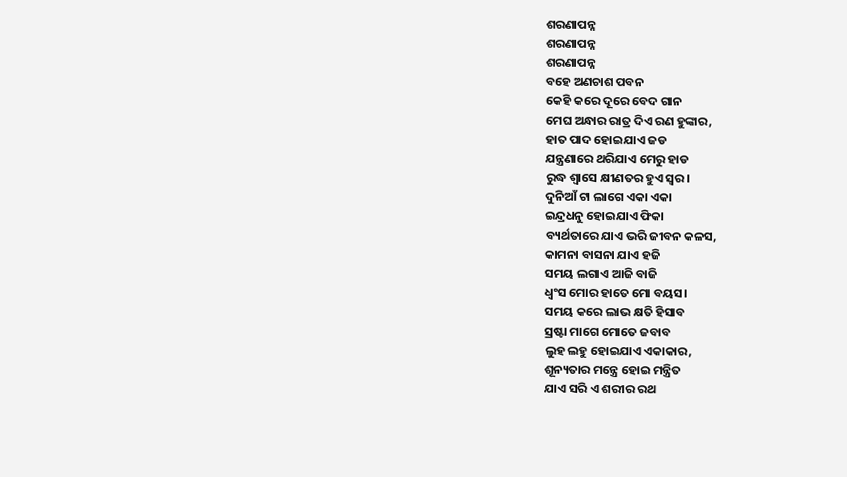ଶରଣାପନ୍ନ
ଶରଣାପନ୍ନ
ଶରଣାପନ୍ନ
ବହେ ଅଣଚାଶ ପବନ
କେହି କରେ ଦୂରେ ବେଦ ଗାନ
ମେଘ ଅନ୍ଧାର ରାତ୍ର ଦିଏ ରଣ ହୁଙ୍କାର,
ହାତ ପାଦ ହୋଇଯାଏ ଜଡ
ଯନ୍ତ୍ରଣାରେ ଥରିଯାଏ ମେରୁ ହାଡ
ରୁଦ୍ଧ ଶ୍ୱାସେ କ୍ଷୀଣତର ହୁଏ ସ୍ୱର।
ଦୁନିଆଁ ଟା ଲାଗେ ଏକା ଏକା
ଇନ୍ଦ୍ରଧନୁ ହୋଇଯାଏ ଫିକା
ବ୍ୟର୍ଥତାରେ ଯାଏ ଭରି ଜୀବନ କଳସ,
କାମନା ବାସନା ଯାଏ ହଜି
ସମୟ ଲଗାଏ ଆଜି ବାଜି
ଧ୍ୱଂସ ମୋର ହାତେ ମୋ ବୟସ।
ସମୟ କରେ ଲାଭ କ୍ଷତି ହିସାବ
ସ୍ରଷ୍ଟା ମାଗେ ମୋତେ ଜବାବ
ଲୁହ ଲହୁ ହୋଇଯାଏ ଏକାକାର,
ଶୂନ୍ୟତାର ମନ୍ତ୍ରେ ହୋଇ ମନ୍ତ୍ରିତ
ଯାଏ ସରି ଏ ଶରୀର ରଥ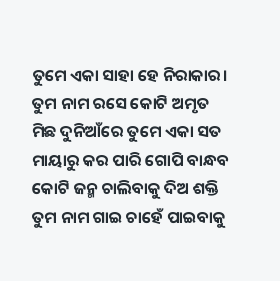ତୁମେ ଏକା ସାହା ହେ ନିରାକାର।
ତୁମ ନାମ ରସେ କୋଟି ଅମୃତ
ମିଛ ଦୁନିଆଁରେ ତୁମେ ଏକା ସତ
ମାୟାରୁ କର ପାରି ଗୋପି ବାନ୍ଧବ
କୋଟି ଜନ୍ମ ଚାଲିବାକୁ ଦିଅ ଶକ୍ତି
ତୁମ ନାମ ଗାଇ ଚାହେଁ ପାଇବାକୁ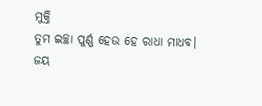ମୁକ୍ତି
ତୁମ ଇଚ୍ଛା ପୁର୍ଣ୍ଣ ହେଉ ହେ ରାଧା ମାଧବ।
ଜୟ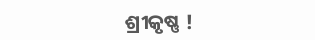ଶ୍ରୀକୃଷ୍ଣ !